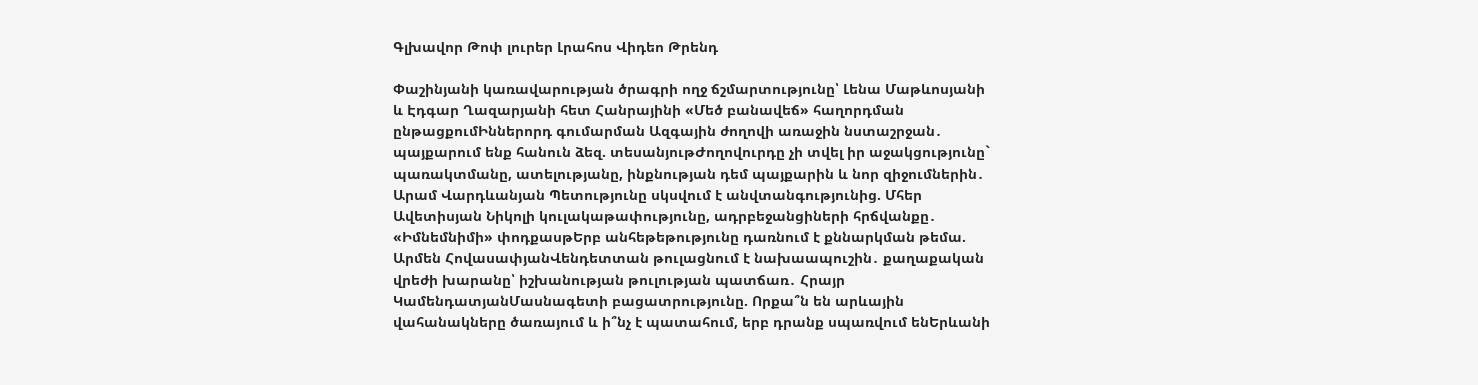Գլխավոր Թոփ լուրեր Լրահոս Վիդեո Թրենդ

Փաշինյանի կառավարության ծրագրի ողջ ճշմարտությունը՝ Լենա Մաթևոսյանի և Էդգար Ղազարյանի հետ Հանրայինի «Մեծ բանավեճ» հաղորդման ընթացքումԻններորդ գումարման Ազգային ժողովի առաջին նստաշրջան․ պայքարում ենք հանուն ձեզ. տեսանյութԺողովուրդը չի տվել իր աջակցությունը` պառակտմանը, ատելությանը, ինքնության դեմ պայքարին և նոր զիջումներին․ Արամ Վարդևանյան Պետությունը սկսվում է անվտանգությունից. Մհեր Ավետիսյան Նիկոլի կուլակաթափությունը, ադրբեջանցիների հրճվանքը․ «Իմնեմնիմի» փոդքասթԵրբ անհեթեթությունը դառնում է քննարկման թեմա. Արմեն ՀովասափյանՎենդետտան թուլացնում է նախաապուշին․ քաղաքական վրեժի խարանը՝ իշխանության թուլության պատճառ․ Հրայր ԿամենդատյանՄասնագետի բացատրությունը. Որքա՞ն են արևային վահանակները ծառայում և ի՞նչ է պատահում, երբ դրանք սպառվում ենԵրևանի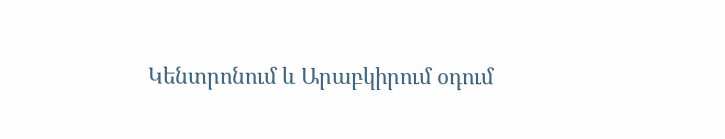Կենտրոնում և Արաբկիրում օդում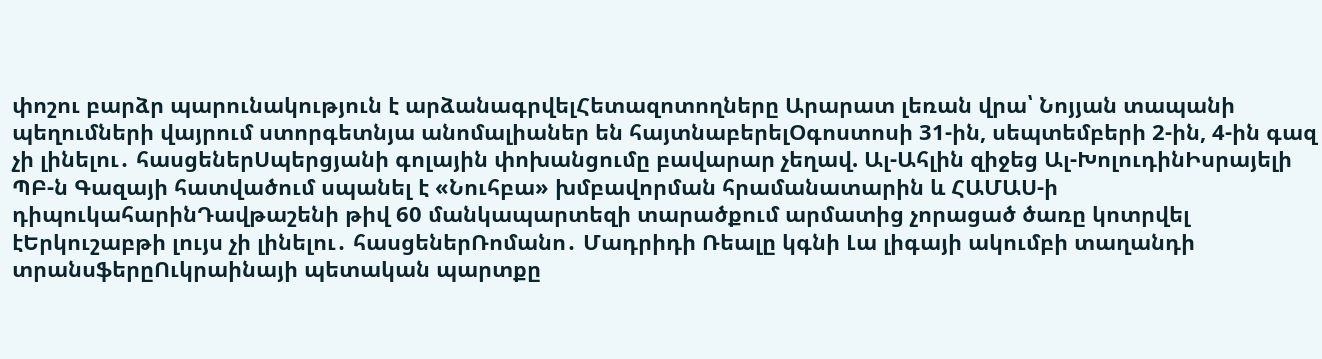փոշու բարձր պարունակություն է արձանագրվելՀետազոտողները Արարատ լեռան վրա՝ Նոյյան տապանի պեղումների վայրում ստորգետնյա անոմալիաներ են հայտնաբերելՕգոստոսի 31-ին, սեպտեմբերի 2-ին, 4-ին գազ չի լինելու․ հասցեներՍպերցյանի գոլային փոխանցումը բավարար չեղավ. Ալ-Ահլին զիջեց Ալ-ԽոլուդինԻսրայելի ՊԲ-ն Գազայի հատվածում սպանել է «Նուհբա» խմբավորման հրամանատարին և ՀԱՄԱՍ-ի դիպուկահարինԴավթաշենի թիվ 60 մանկապարտեզի տարածքում արմատից չորացած ծառը կոտրվել էԵրկուշաբթի լույս չի լինելու․ հասցեներՌոմանո․ Մադրիդի Ռեալը կգնի Լա լիգայի ակումբի տաղանդի տրանսֆերըՈւկրաինայի պետական պարտքը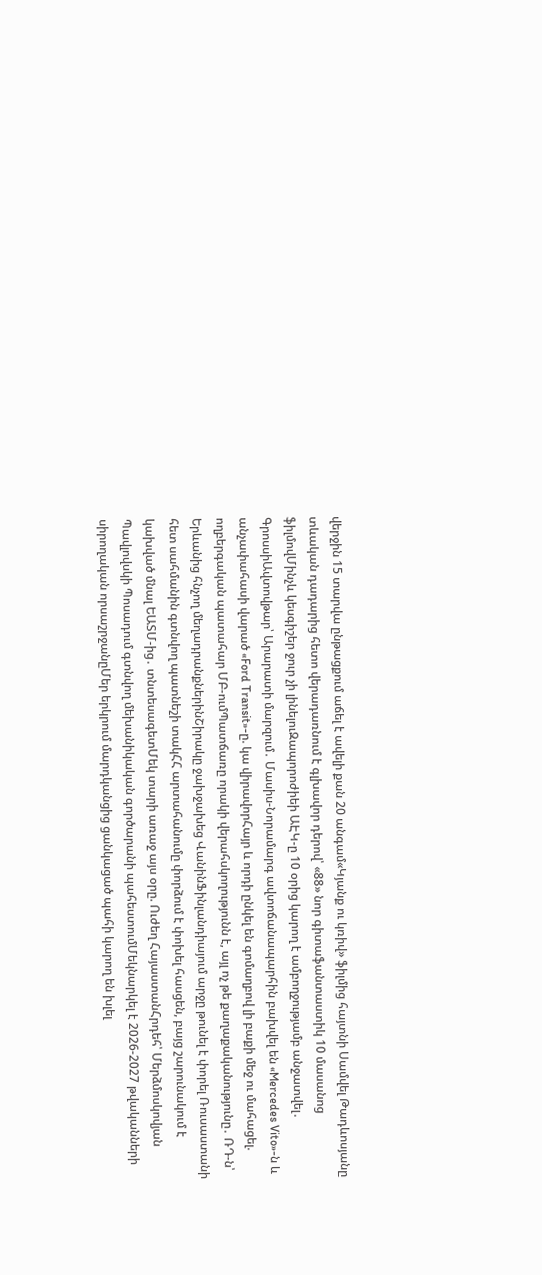վերջին 15 տարվա ընթացքում աճել է ավելի քան 20 անգամ«Կյանք ու կռիվ» ֆիլմից հայտնի Սամվել Թադևոսյանը տևական դադարից հետո վերադառնում է գլխավոր դերով՝ «88» նոր գիտաֆանտաստիկ 10 մասանոց ֆիլմովՄինչև կեսգիշեր ջուր չի լինելուԶապորոժիեի ԱԷԿ-ը 10 օրից կարող է ամբողջությամբ անջատվել․ ԳրոսսիԱվտովթար՝ Արարատի մարզում․ Մասիս-Նորամարգ ավտոճանապարհին բախվել են «Mercedes Vito»-ն և անչափահասի վարած «Ford Transit»-ը. կա վիրավորՀայր և որդի ընկել են գոմաղբով լի բաքի մեջ ու մահացել. ողբերգական պատահար ՄԲ-ումՊատճառը որակի վերահսկողությունն է, այլ ոչ թե քաղաքականությունը․ ՌԴ-ն՝ Երևանից հնչող մեղադրանքներինՇիրակը ջախջախեց ՎանինՖինլանդիայում արջը թունել է փորել Ռուսաստանի հետ սահմանին գտնվող պատնեշի տակՀՀ արտահանումը փորձում է փոխել հասցեն, բայց շարունակում է կախված մնալ ԵԱՏՄ-ից․ տնտեսագետՄեկ տարի առաջ այս օրը. Ուժեղ ՀայաստանՀրդեհ՝ Մերձմոսկովյան Պավլովսկի Պոսադում գտնվող մեխանիկական գործարանի պահեստումՄեկնարկել է 2026-2027 թվականների սիրողական որսաշրջանըՄեր երկրում մարդկանցից ցանկացած պահի կարող են խլել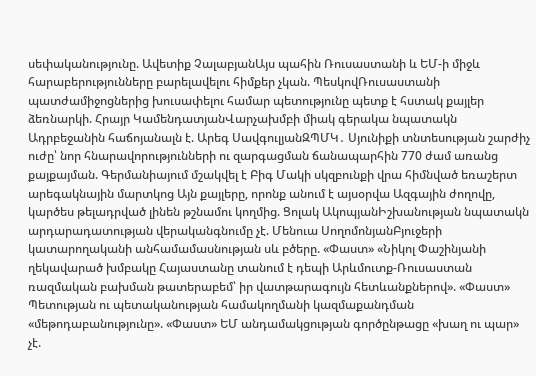սեփականությունը. Ավետիք ՉալաբյանԱյս պահին Ռուսաստանի և ԵՄ-ի միջև հարաբերությունները բարելավելու հիմքեր չկան. ՊեսկովՌուսաստանի պատժամիջոցներից խուսափելու համար պետությունը պետք է հստակ քայլեր ձեռնարկի. Հրայր ԿամենդատյանՎարչախմբի միակ գերակա նպատակն Ադրբեջանին հաճոյանալն է. Արեգ ՍավգուլյանԶՊՄԿ․ Սյունիքի տնտեսության շարժիչ ուժը՝ նոր հնարավորությունների ու զարգացման ճանապարհին 770 ժամ առանց քայքայման. Գերմանիայում մշակվել է Բիգ Մակի սկզբունքի վրա հիմնված եռաշերտ արեգակնային մարտկոց Այն քայլերը, որոնք անում է այսօրվա Ազգային ժողովը, կարծես թելադրված լինեն թշնամու կողմից. Ցոլակ ԱկոպյանԻշխանության նպատակն արդարադատության վերականգնումը չէ. Մենուա ՍողոմոնյանԲյուջերի կատարողականի անհամամասնության սև բծերը. «Փաստ» «Նիկոլ Փաշինյանի ղեկավարած խմբակը Հայաստանը տանում է դեպի Արևմուտք-Ռուսաստան ռազմական բախման թատերաբեմ՝ իր վատթարագույն հետևանքներով». «Փաստ» Պետության ու պետականության համակողմանի կազմաքանդման «մեթոդաբանությունը». «Փաստ» ԵՄ անդամակցության գործընթացը «խաղ ու պար» չէ.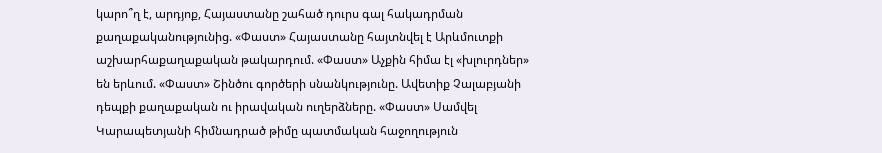կարո՞ղ է, արդյոք, Հայաստանը շահած դուրս գալ հակադրման քաղաքականությունից. «Փաստ» Հայաստանը հայտնվել է Արևմուտքի աշխարհաքաղաքական թակարդում. «Փաստ» Աչքին հիմա էլ «խլուրդներ» են երևում. «Փաստ» Շինծու գործերի սնանկությունը. Ավետիք Չալաբյանի դեպքի քաղաքական ու իրավական ուղերձները. «Փաստ» Սամվել Կարապետյանի հիմնադրած թիմը պատմական հաջողություն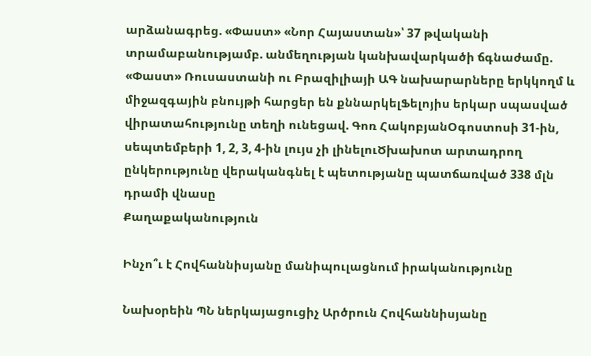արձանագրեց. «Փաստ» «Նոր Հայաստան»՝ 37 թվականի տրամաբանությամբ. անմեղության կանխավարկածի ճգնաժամը. «Փաստ» Ռուսաստանի ու Բրազիլիայի ԱԳ նախարարները երկկողմ և միջազգային բնույթի հարցեր են քննարկելՖելոյիս երկար սպասված վիրատահությունը տեղի ունեցավ. Գոռ ՀակոբյանՕգոստոսի 31-ին, սեպտեմբերի 1, 2, 3, 4-ին լույս չի լինելուԾխախոտ արտադրող ընկերությունը վերականգնել է պետությանը պատճառված 338 մլն դրամի վնասը
Քաղաքականություն

Ինչո՞ւ է Հովհաննիսյանը մանիպուլացնում իրականությունը

Նախօրեին ՊՆ ներկայացուցիչ Արծրուն Հովհաննիսյանը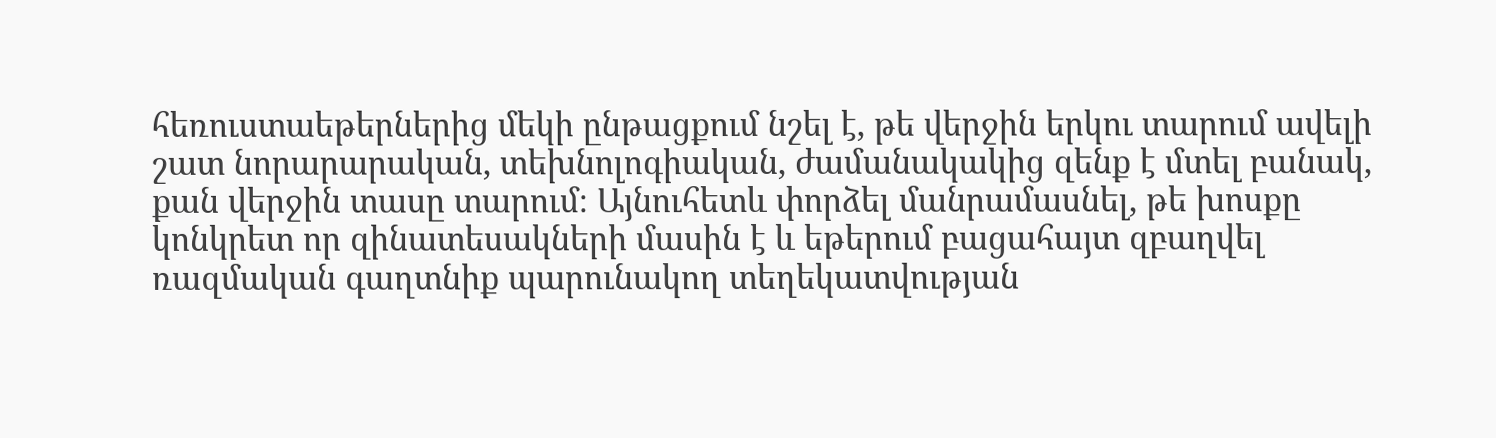հեռուստաեթերներից մեկի ընթացքում նշել է, թե վերջին երկու տարում ավելի շատ նորարարական, տեխնոլոգիական, ժամանակակից զենք է մտել բանակ, քան վերջին տասը տարում։ Այնուհետև փորձել մանրամասնել, թե խոսքը կոնկրետ որ զինատեսակների մասին է և եթերում բացահայտ զբաղվել ռազմական գաղտնիք պարունակող տեղեկատվության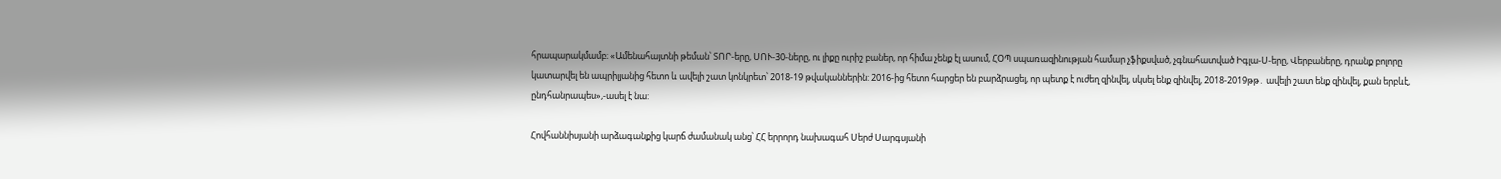հրապարակմամբ։ «Ամենահայտնի թեման՝ ՏՈՐ-երը, ՍՈՒ-30-ները, ու լիքը ուրիշ բաներ, որ հիմա չենք էլ ասում, ՀՕՊ սպառազինության համար չֆիքսված, չգնահատված Իգլա-Ս-երը, Վերբաները, դրանք բոլորը կատարվել են ապրիլյանից հետո և ավելի շատ կոնկրետ՝ 2018-19 թվականներին: 2016-ից հետո հարցեր են բարձրացել, որ պետք է ուժեղ զինվել, սկսել ենք զինվել, 2018-2019թթ․ ավելի շատ ենք զինվել, քան երբևէ, ընդհանրապես»,-ասել է նա:

Հովհաննիսյանի արձագանքից կարճ ժամանակ անց՝ ՀՀ երրորդ նախագահ Սերժ Սարգսյանի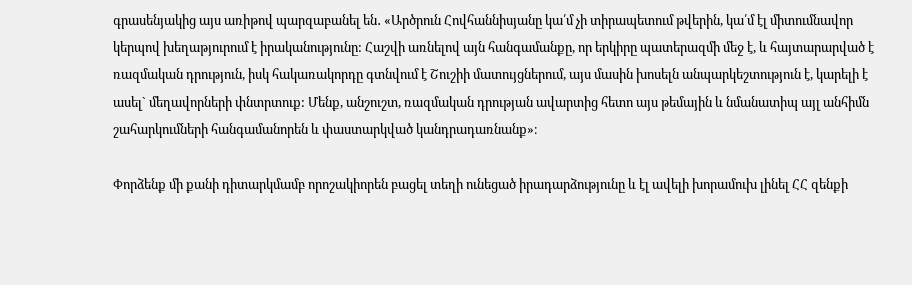գրասենյակից այս առիթով պարզաբանել են․ «Արծրուն Հովհաննիսյանը կա՛մ չի տիրապետում թվերին, կա՛մ էլ միտումնավոր կերպով խեղաթյուրում է իրականությունը: Հաշվի առնելով այն հանգամանքը, որ երկիրը պատերազմի մեջ է, և հայտարարված է ռազմական դրություն, իսկ հակառակորդը գտնվում է Շուշիի մատույցներում, այս մասին խոսելն անպարկեշտություն է, կարելի է ասել` մեղավորների փնտրտուք: Մենք, անշուշտ, ռազմական դրության ավարտից հետո այս թեմային և նմանատիպ այլ անհիմն շահարկումների հանգամանորեն և փաստարկված կանդրադառնանք»։

Փորձենք մի քանի դիտարկմամբ որոշակիորեն բացել տեղի ունեցած իրադարձությունը և էլ ավելի խորամուխ լինել ՀՀ զենքի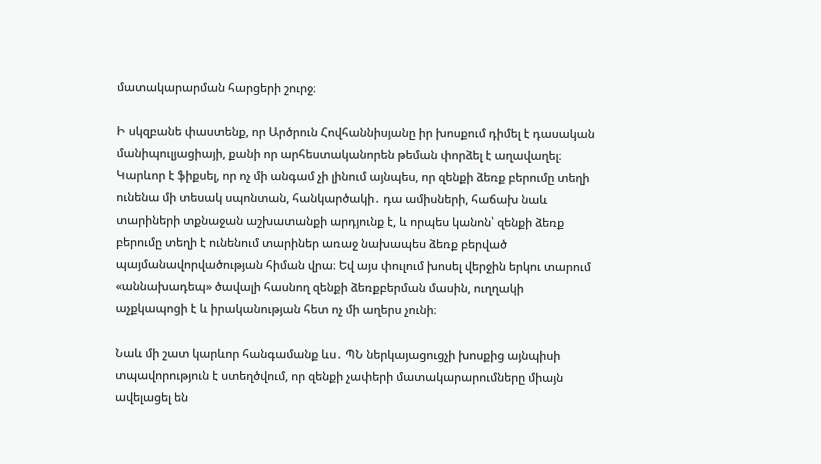մատակարարման հարցերի շուրջ։

Ի սկզբանե փաստենք, որ Արծրուն Հովհաննիսյանը իր խոսքում դիմել է դասական մանիպուլյացիայի, քանի որ արհեստականորեն թեման փորձել է աղավաղել։ Կարևոր է ֆիքսել, որ ոչ մի անգամ չի լինում այնպես, որ զենքի ձեռք բերումը տեղի ունենա մի տեսակ սպոնտան, հանկարծակի․ դա ամիսների, հաճախ նաև տարիների տքնաջան աշխատանքի արդյունք է, և որպես կանոն՝ զենքի ձեռք բերումը տեղի է ունենում տարիներ առաջ նախապես ձեռք բերված պայմանավորվածության հիման վրա։ Եվ այս փուլում խոսել վերջին երկու տարում «աննախադեպ» ծավալի հասնող զենքի ձեռքբերման մասին, ուղղակի աչքկապոցի է և իրականության հետ ոչ մի աղերս չունի։

Նաև մի շատ կարևոր հանգամանք ևս․ ՊՆ ներկայացուցչի խոսքից այնպիսի տպավորություն է ստեղծվում, որ զենքի չափերի մատակարարումները միայն ավելացել են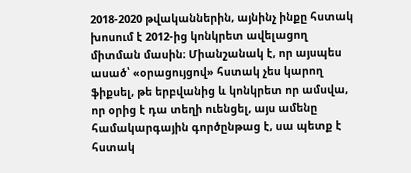2018-2020 թվականներին, այնինչ ինքը հստակ խոսում է 2012-ից կոնկրետ ավելացող միտման մասին։ Միանշանակ է, որ այսպես ասած՝ «օրացույցով» հստակ չես կարող ֆիքսել, թե երբվանից և կոնկրետ որ ամսվա, որ օրից է դա տեղի ուենցել, այս ամենը համակարգային գործընթաց է, սա պետք է հստակ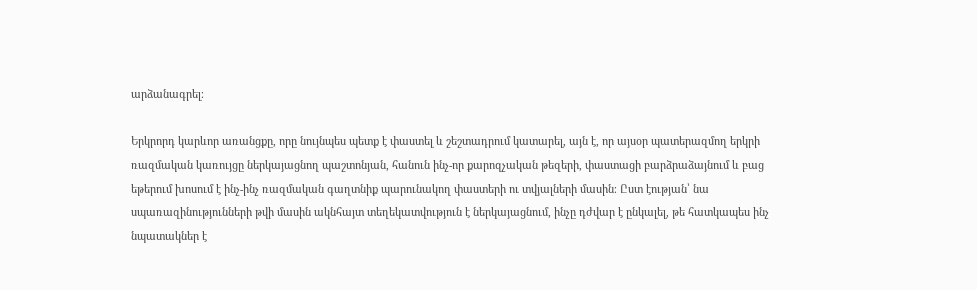արձանագրել։

Երկրորդ կարևոր առանցքը, որը նույնպես պետք է փաստել և շեշտադրում կատարել, այն է, որ այսօր պատերազմող երկրի ռազմական կառույցը ներկայացնող պաշտոնյան, հանուն ինչ-որ քարոզչական թեզերի, փաստացի բարձրաձայնում և բաց եթերում խոսում է ինչ-ինչ ռազմական գաղտնիք պարունակող փաստերի ու տվյալների մասին։ Ըստ էության՝ նա սպառազինությունների թվի մասին ակնհայտ տեղեկատվություն է ներկայացնում, ինչը դժվար է ընկալել, թե հատկապես ինչ նպատակներ է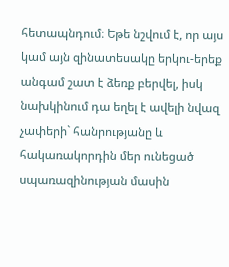հետապնդում։ Եթե նշվում է, որ այս կամ այն զինատեսակը երկու-երեք անգամ շատ է ձեռք բերվել, իսկ նախկինում դա եղել է ավելի նվազ չափերի` հանրությանը և հակառակորդին մեր ունեցած սպառազինության մասին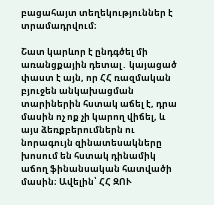բացահայտ տեղեկություններ է տրամադրվում։

Շատ կարևոր է ընդգծել մի առանցքային դետալ․ կայացած փաստ է այն, որ ՀՀ ռազմական բյուջեն անկախացման տարիներին հստակ աճել է, դրա մասին ոչ ոք չի կարող վիճել, և այս ձեռքբերումներն ու նորագույն զինատեսակները խոսում են հստակ դինամիկ աճող ֆինանսական հատվածի մասին։ Ավելին՝ ՀՀ ԶՈՒ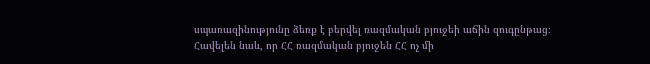սպառազինությունը ձեռք է բերվել ռազմական բյուջեի աճին զուգընթաց։ Հավելեն նաև, որ ՀՀ ռազմական բյուջեն ՀՀ ոչ մի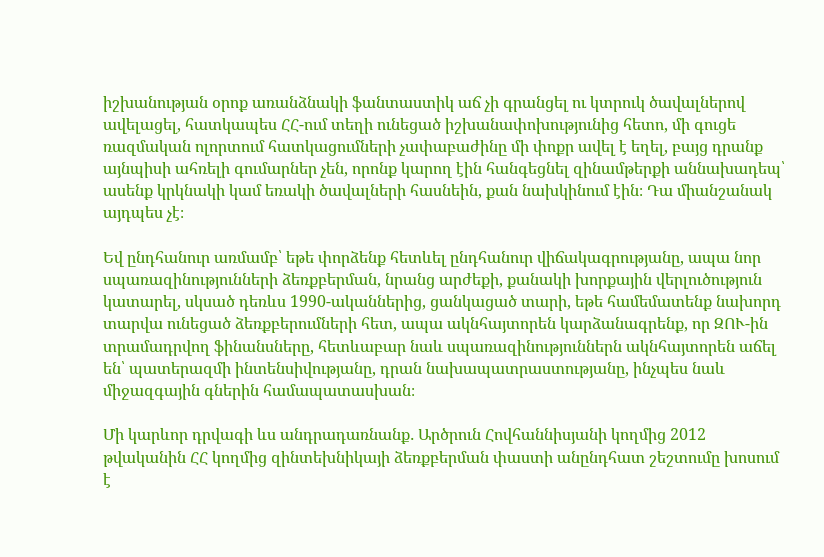իշխանության օրոք առանձնակի ֆանտաստիկ աճ չի գրանցել ու կտրուկ ծավալներով ավելացել, հատկապես ՀՀ-ում տեղի ունեցած իշխանափոխությունից հետո, մի գուցե ռազմական ոլորտում հատկացումների չափաբաժինը մի փոքր ավել է եղել, բայց դրանք այնպիսի ահռելի գումարներ չեն, որոնք կարող էին հանգեցնել զինամթերքի աննախադեպ՝ ասենք կրկնակի կամ եռակի ծավալների հասնեին, քան նախկինում էին։ Դա միանշանակ այդպես չէ։

Եվ ընդհանուր առմամբ՝ եթե փորձենք հետևել ընդհանուր վիճակագրությանը, ապա նոր սպառազինությունների ձեռքբերման, նրանց արժեքի, քանակի խորքային վերլուծություն կատարել, սկսած դեռևս 1990-ականներից, ցանկացած տարի, եթե համեմատենք նախորդ տարվա ունեցած ձեռքբերումների հետ, ապա ակնհայտորեն կարձանագրենք, որ ԶՈՒ-ին տրամադրվող ֆինանսները, հետևաբար նաև սպառազինություններն ակնհայտորեն աճել են՝ պատերազմի ինտենսիվությանը, դրան նախապատրաստությանը, ինչպես նաև միջազգային գներին համապատասխան։

Մի կարևոր դրվագի ևս անդրադառնանք․ Արծրուն Հովհաննիսյանի կողմից 2012 թվականին ՀՀ կողմից զինտեխնիկայի ձեռքբերման փաստի անընդհատ շեշտումը խոսում է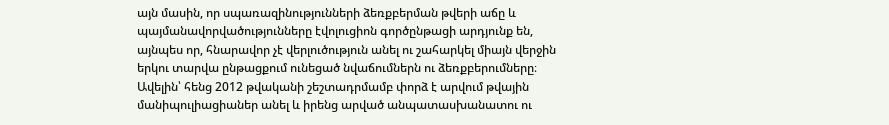այն մասին, որ սպառազինությունների ձեռքբերման թվերի աճը և պայմանավորվածությունները էվոլուցիոն գործընթացի արդյունք են, այնպես որ, հնարավոր չէ վերլուծություն անել ու շահարկել միայն վերջին երկու տարվա ընթացքում ունեցած նվաճումներն ու ձեռքբերումները։ Ավելին՝ հենց 2012 թվականի շեշտադրմամբ փորձ է արվում թվային մանիպուլիացիաներ անել և իրենց արված անպատասխանատու ու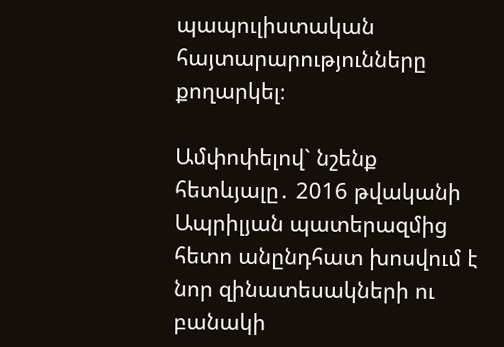պապուլիստական հայտարարությունները քողարկել։

Ամփոփելով` նշենք հետևյալը․ 2016 թվականի Ապրիլյան պատերազմից հետո անընդհատ խոսվում է նոր զինատեսակների ու բանակի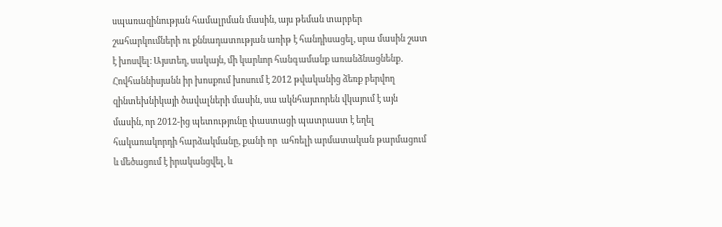սպառազինության համալրման մասին, այս թեման տարբեր շահարկումների ու քննադատության առիթ է հանդիսացել, սրա մասին շատ է խոսվել։ Այստեղ, սակայն, մի կարևոր հանգամանք առանձնացնենք․ Հովհաննիսյանն իր խոսքում խոսում է 2012 թվականից ձեռք բերվող զինտեխնիկայի ծավալների մասին, սա ակնհայտորեն վկայում է այն մասին, որ 2012-ից պետությունը փաստացի պատրաստ է եղել հակառակորդի հարձակմանը, քանի որ  ահռելի արմատական թարմացում և մեծացում է իրականցվել, և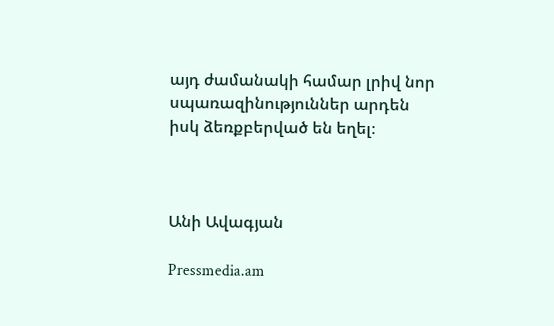այդ ժամանակի համար լրիվ նոր սպառազինություններ արդեն իսկ ձեռքբերված են եղել։



Անի Ավագյան

Pressmedia.am